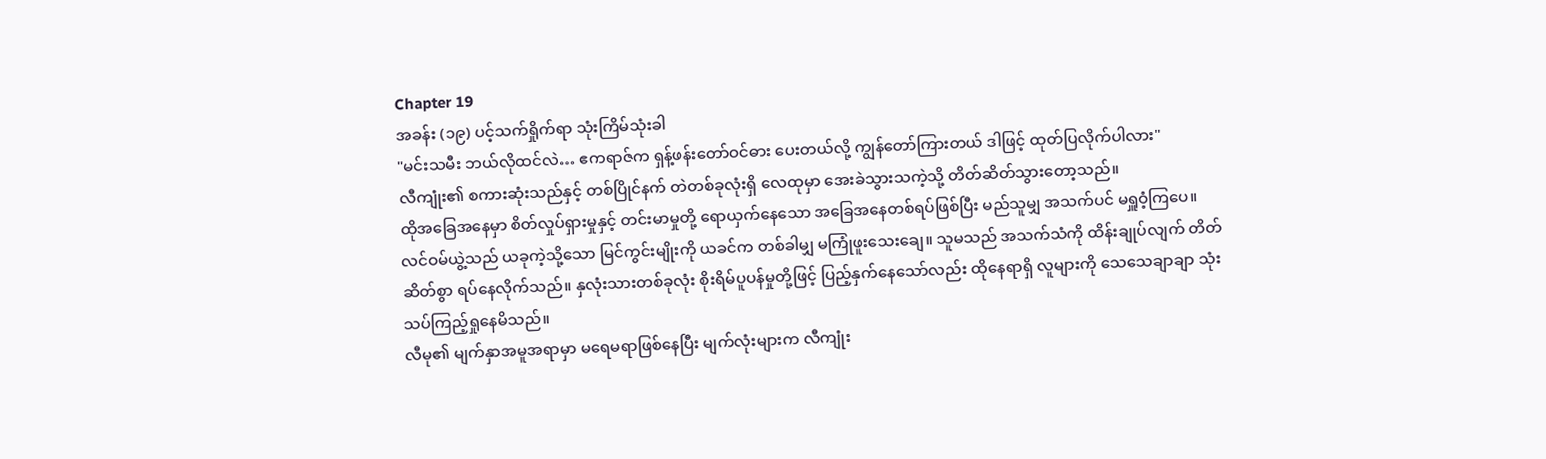Chapter 19
အခန်း (၁၉) ပင့်သက်ရှိုက်ရာ သုံးကြိမ်သုံးခါ
"မင်းသမီး ဘယ်လိုထင်လဲ… ဧကရာဇ်က ရှန့်ဖန်းတော်ဝင်ဓား ပေးတယ်လို့ ကျွန်တော်ကြားတယ် ဒါဖြင့် ထုတ်ပြလိုက်ပါလား"
လီကျုံး၏ စကားဆုံးသည်နှင့် တစ်ပြိုင်နက် တဲတစ်ခုလုံးရှိ လေထုမှာ အေးခဲသွားသကဲ့သို့ တိတ်ဆိတ်သွားတော့သည်။
ထိုအခြေအနေမှာ စိတ်လှုပ်ရှားမှုနှင့် တင်းမာမှုတို့ ရောယှက်နေသော အခြေအနေတစ်ရပ်ဖြစ်ပြီး မည်သူမျှ အသက်ပင် မရှူဝံ့ကြပေ။
လင်ဝမ်ယွဲ့သည် ယခုကဲ့သို့သော မြင်ကွင်းမျိုးကို ယခင်က တစ်ခါမျှ မကြုံဖူးသေးချေ။ သူမသည် အသက်သံကို ထိန်းချုပ်လျက် တိတ်ဆိတ်စွာ ရပ်နေလိုက်သည်။ နှလုံးသားတစ်ခုလုံး စိုးရိမ်ပူပန်မှုတို့ဖြင့် ပြည့်နှက်နေသော်လည်း ထိုနေရာရှိ လူများကို သေသေချာချာ သုံးသပ်ကြည့်ရှုနေမိသည်။
လီမု၏ မျက်နှာအမူအရာမှာ မရေမရာဖြစ်နေပြီး မျက်လုံးများက လီကျုံး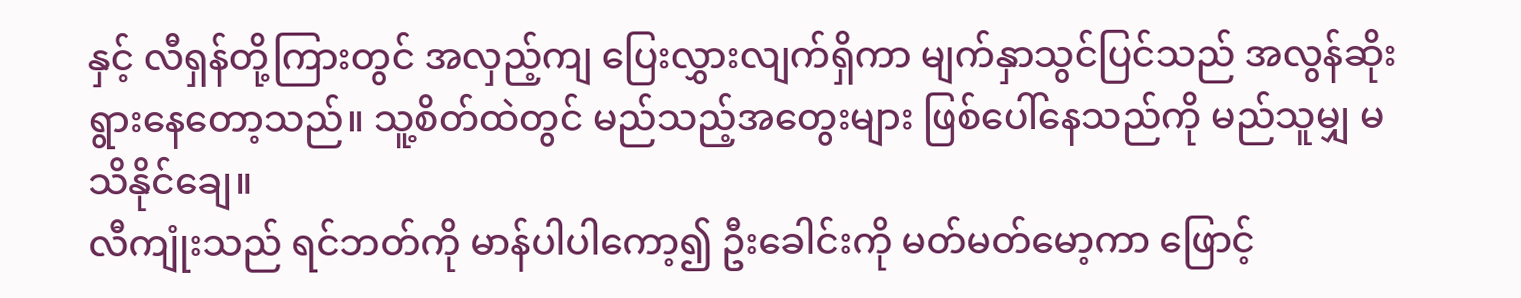နှင့် လီရှန်တို့ကြားတွင် အလှည့်ကျ ပြေးလွှားလျက်ရှိကာ မျက်နှာသွင်ပြင်သည် အလွန်ဆိုးရွားနေတော့သည်။ သူ့စိတ်ထဲတွင် မည်သည့်အတွေးများ ဖြစ်ပေါ်နေသည်ကို မည်သူမျှ မသိနိုင်ချေ။
လီကျုံးသည် ရင်ဘတ်ကို မာန်ပါပါကော့၍ ဦးခေါင်းကို မတ်မတ်မော့ကာ ဖြောင့်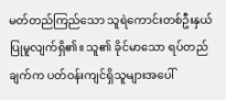မတ်တည်ကြည်သော သူရဲကောင်းတစ်ဦးနှယ် ပြုမူလျက်ရှိ၏။ သူ၏ ခိုင်မာသော ရပ်တည်ချက်က ပတ်ဝန်းကျင်ရှိသူများအပေါ်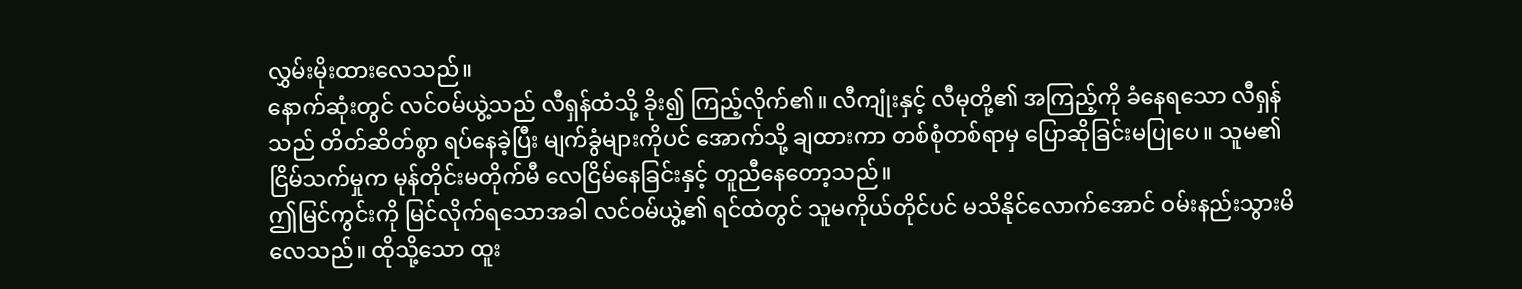လွှမ်းမိုးထားလေသည်။
နောက်ဆုံးတွင် လင်ဝမ်ယွဲ့သည် လီရှန်ထံသို့ ခိုး၍ ကြည့်လိုက်၏။ လီကျုံးနှင့် လီမုတို့၏ အကြည့်ကို ခံနေရသော လီရှန်သည် တိတ်ဆိတ်စွာ ရပ်နေခဲ့ပြီး မျက်ခွံများကိုပင် အောက်သို့ ချထားကာ တစ်စုံတစ်ရာမှ ပြောဆိုခြင်းမပြုပေ။ သူမ၏ ငြိမ်သက်မှုက မုန်တိုင်းမတိုက်မီ လေငြိမ်နေခြင်းနှင့် တူညီနေတော့သည်။
ဤမြင်ကွင်းကို မြင်လိုက်ရသောအခါ လင်ဝမ်ယွဲ့၏ ရင်ထဲတွင် သူမကိုယ်တိုင်ပင် မသိနိုင်လောက်အောင် ဝမ်းနည်းသွားမိလေသည်။ ထိုသို့သော ထူး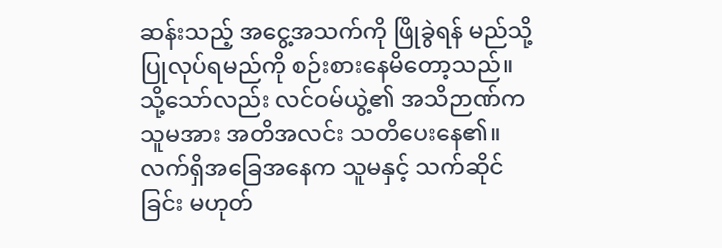ဆန်းသည့် အငွေ့အသက်ကို ဖြိုခွဲရန် မည်သို့ပြုလုပ်ရမည်ကို စဉ်းစားနေမိတော့သည်။
သို့သော်လည်း လင်ဝမ်ယွဲ့၏ အသိဉာဏ်က သူမအား အတိအလင်း သတိပေးနေ၏။ လက်ရှိအခြေအနေက သူမနှင့် သက်ဆိုင်ခြင်း မဟုတ်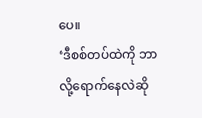ပေ။
‘ဒီစစ်တပ်ထဲကို ဘာလို့ရောက်နေလဲဆို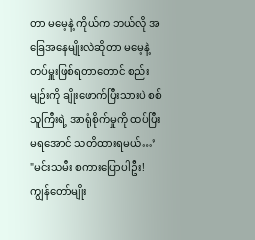တာ မမေ့နဲ့ ကိုယ်က ဘယ်လို အခြေအနေမျိုးလဲဆိုတာ မမေ့နဲ့ တပ်မှူးဖြစ်ရတာတောင် စည်းမျဉ်းကို ချိုးဖောက်ပြီးသားပဲ စစ်သူကြီးရဲ့ အာရုံစိုက်မှုကို ထပ်ပြီး မရအောင် သတိထားရမယ်…’
"မင်းသမီး စကားပြောပါဦး! ကျွန်တော်မျိုး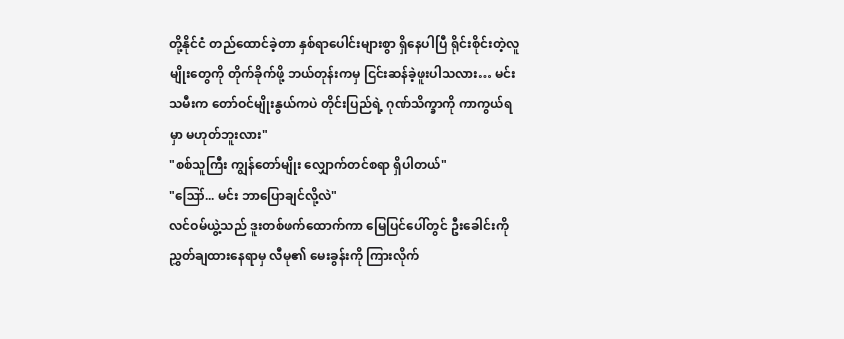တို့နိုင်ငံ တည်ထောင်ခဲ့တာ နှစ်ရာပေါင်းများစွာ ရှိနေပါပြီ ရိုင်းစိုင်းတဲ့လူမျိုးတွေကို တိုက်ခိုက်ဖို့ ဘယ်တုန်းကမှ ငြင်းဆန်ခဲ့ဖူးပါသလား… မင်းသမီးက တော်ဝင်မျိုးနွယ်ကပဲ တိုင်းပြည်ရဲ့ ဂုဏ်သိက္ခာကို ကာကွယ်ရမှာ မဟုတ်ဘူးလား"
"စစ်သူကြီး ကျွန်တော်မျိုး လျှောက်တင်စရာ ရှိပါတယ်"
"ဪ... မင်း ဘာပြောချင်လို့လဲ"
လင်ဝမ်ယွဲ့သည် ဒူးတစ်ဖက်ထောက်ကာ မြေပြင်ပေါ်တွင် ဦးခေါင်းကို ညွှတ်ချထားနေရာမှ လီမု၏ မေးခွန်းကို ကြားလိုက်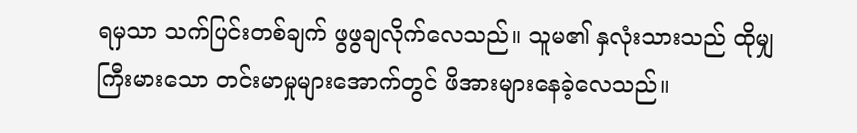ရမှသာ သက်ပြင်းတစ်ချက် ဖွဖွချလိုက်လေသည်။ သူမ၏ နှလုံးသားသည် ထိုမျှကြီးမားသော တင်းမာမှုများအောက်တွင် ဖိအားများနေခဲ့လေသည်။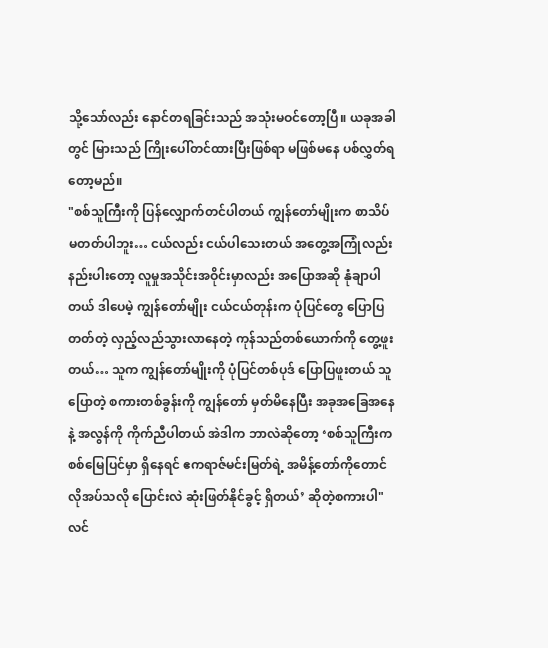သို့သော်လည်း နောင်တရခြင်းသည် အသုံးမဝင်တော့ပြီ။ ယခုအခါတွင် မြားသည် ကြိုးပေါ်တင်ထားပြီးဖြစ်ရာ မဖြစ်မနေ ပစ်လွှတ်ရတော့မည်။
"စစ်သူကြီးကို ပြန်လျှောက်တင်ပါတယ် ကျွန်တော်မျိုးက စာသိပ်မတတ်ပါဘူး… ငယ်လည်း ငယ်ပါသေးတယ် အတွေ့အကြုံလည်း နည်းပါးတော့ လူမှုအသိုင်းအဝိုင်းမှာလည်း အပြောအဆို နုံချာပါတယ် ဒါပေမဲ့ ကျွန်တော်မျိုး ငယ်ငယ်တုန်းက ပုံပြင်တွေ ပြောပြတတ်တဲ့ လှည့်လည်သွားလာနေတဲ့ ကုန်သည်တစ်ယောက်ကို တွေ့ဖူးတယ်… သူက ကျွန်တော်မျိုးကို ပုံပြင်တစ်ပုဒ် ပြောပြဖူးတယ် သူပြောတဲ့ စကားတစ်ခွန်းကို ကျွန်တော် မှတ်မိနေပြီး အခုအခြေအနေနဲ့ အလွန်ကို ကိုက်ညီပါတယ် အဲဒါက ဘာလဲဆိုတော့ ‘စစ်သူကြီးက စစ်မြေပြင်မှာ ရှိနေရင် ဧကရာဇ်မင်းမြတ်ရဲ့ အမိန့်တော်ကိုတောင် လိုအပ်သလို ပြောင်းလဲ ဆုံးဖြတ်နိုင်ခွင့် ရှိတယ်’ ဆိုတဲ့စကားပါ"
လင်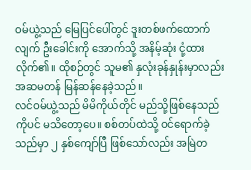ဝမ်ယွဲ့သည် မြေပြင်ပေါ်တွင် ဒူးတစ်ဖက်ထောက်လျက် ဦးခေါင်းကို အောက်သို့ အနိမ့်ဆုံး ငုံ့ထားလိုက်၏။ ထိုစဉ်တွင် သူမ၏ နှလုံးခုန်နှုန်းမှာလည်း အဆမတန် မြန်ဆန်နေခဲ့သည်။
လင်ဝမ်ယွဲ့သည် မိမိကိုယ်တိုင် မည်သို့ဖြစ်နေသည်ကိုပင် မသိတော့ပေ။ စစ်တပ်ထဲသို့ ဝင်ရောက်ခဲ့သည်မှာ ၂ နှစ်ကျော်ပြီ ဖြစ်သော်လည်း အမြဲတ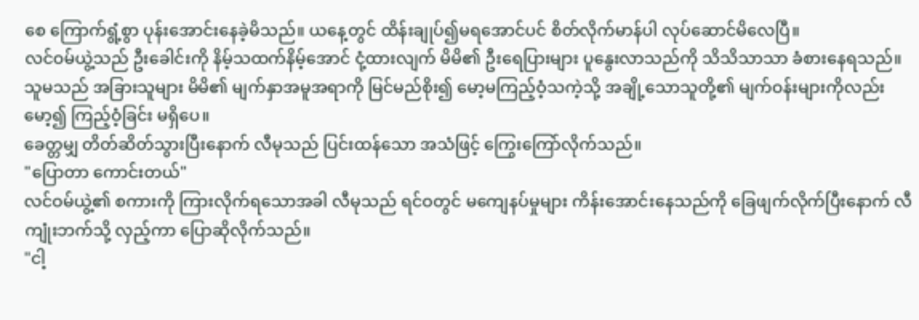စေ ကြောက်ရွံ့စွာ ပုန်းအောင်းနေခဲ့မိသည်။ ယနေ့တွင် ထိန်းချုပ်၍မရအောင်ပင် စိတ်လိုက်မာန်ပါ လုပ်ဆောင်မိလေပြီ။
လင်ဝမ်ယွဲ့သည် ဦးခေါင်းကို နိမ့်သထက်နိမ့်အောင် ငုံ့ထားလျက် မိမိ၏ ဦးရေပြားများ ပူနွေးလာသည်ကို သိသိသာသာ ခံစားနေရသည်။
သူမသည် အခြားသူများ မိမိ၏ မျက်နှာအမူအရာကို မြင်မည်စိုး၍ မော့မကြည့်ဝံ့သကဲ့သို့ အချို့သောသူတို့၏ မျက်ဝန်းများကိုလည်း မော့၍ ကြည့်ဝံ့ခြင်း မရှိပေ။
ခေတ္တမျှ တိတ်ဆိတ်သွားပြီးနောက် လီမုသည် ပြင်းထန်သော အသံဖြင့် ကြွေးကြော်လိုက်သည်။
"ပြောတာ ကောင်းတယ်"
လင်ဝမ်ယွဲ့၏ စကားကို ကြားလိုက်ရသောအခါ လီမုသည် ရင်ဝတွင် မကျေနပ်မှုများ ကိန်းအောင်းနေသည်ကို ခြေဖျက်လိုက်ပြီးနောက် လီကျုံးဘက်သို့ လှည့်ကာ ပြောဆိုလိုက်သည်။
"ငါ့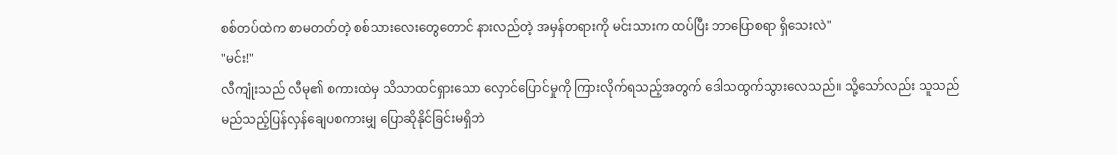စစ်တပ်ထဲက စာမတတ်တဲ့ စစ်သားလေးတွေတောင် နားလည်တဲ့ အမှန်တရားကို မင်းသားက ထပ်ပြီး ဘာပြောစရာ ရှိသေးလဲ"
"မင်း!"
လီကျုံးသည် လီမု၏ စကားထဲမှ သိသာထင်ရှားသော လှောင်ပြောင်မှုကို ကြားလိုက်ရသည့်အတွက် ဒေါသထွက်သွားလေသည်။ သို့သော်လည်း သူသည် မည်သည့်ပြန်လှန်ချေပစကားမျှ ပြောဆိုနိုင်ခြင်းမရှိဘဲ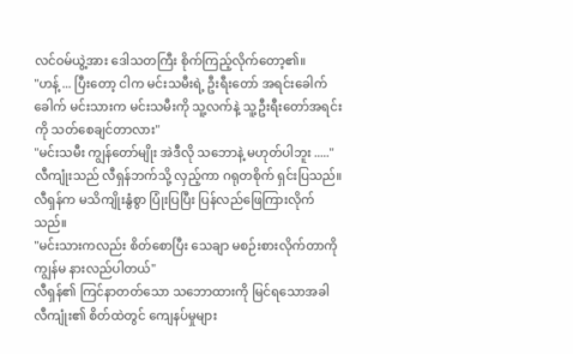လင်ဝမ်ယွဲ့အား ဒေါသတကြီး စိုက်ကြည့်လိုက်တော့၏။
"ဟန့် ... ပြီးတော့ ငါက မင်းသမီးရဲ့ ဦးရီးတော် အရင်းခေါက်ခေါက် မင်းသားက မင်းသမီးကို သူ့လက်နဲ့ သူ့ဦးရီးတော်အရင်းကို သတ်စေချင်တာလား"
"မင်းသမီး ကျွန်တော်မျိုး အဲဒီလို သဘောနဲ့ မဟုတ်ပါဘူး ....."
လီကျုံးသည် လီရှန်ဘက်သို့ လှည့်ကာ ဂရုတစိုက် ရှင်းပြသည်။
လီရှန်က မသိကျိုးနွံစွာ ပြုံးပြပြီး ပြန်လည်ဖြေကြားလိုက်သည်။
"မင်းသားကလည်း စိတ်စောပြီး သေချာ မစဉ်းစားလိုက်တာကို ကျွန်မ နားလည်ပါတယ်"
လီရှန်၏ ကြင်နာတတ်သော သဘောထားကို မြင်ရသောအခါ လီကျုံး၏ စိတ်ထဲတွင် ကျေနပ်မှုများ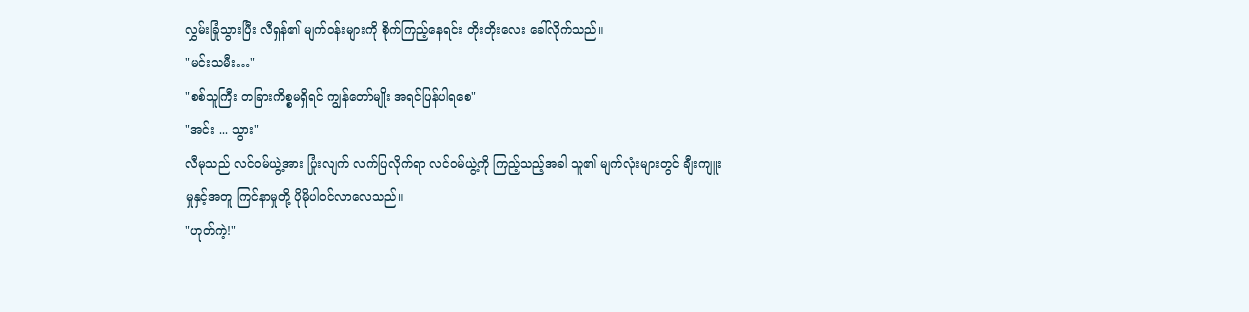လွှမ်းခြုံသွားပြီး လီရှန်၏ မျက်ဝန်းများကို စိုက်ကြည့်နေရင်း တိုးတိုးလေး ခေါ်လိုက်သည်။
"မင်းသမီး…"
"စစ်သူကြီး တခြားကိစ္စမရှိရင် ကျွန်တော်မျိုး အရင်ပြန်ပါရစေ"
"အင်း ... သွား"
လီမုသည် လင်ဝမ်ယွဲ့အား ပြုံးလျက် လက်ပြလိုက်ရာ လင်ဝမ်ယွဲ့ကို ကြည့်သည့်အခါ သူ၏ မျက်လုံးများတွင် ချီးကျူးမှုနှင့်အတူ ကြင်နာမှုတို့ ပိုမိုပါဝင်လာလေသည်။
"ဟုတ်ကဲ့!"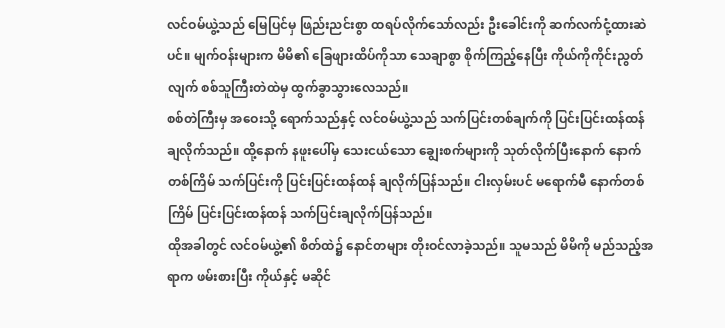လင်ဝမ်ယွဲ့သည် မြေပြင်မှ ဖြည်းညင်းစွာ ထရပ်လိုက်သော်လည်း ဦးခေါင်းကို ဆက်လက်ငုံ့ထားဆဲပင်။ မျက်ဝန်းများက မိမိ၏ ခြေဖျားထိပ်ကိုသာ သေချာစွာ စိုက်ကြည့်နေပြီး ကိုယ်ကိုကိုင်းညွတ်လျက် စစ်သူကြီးတဲထဲမှ ထွက်ခွာသွားလေသည်။
စစ်တဲကြီးမှ အဝေးသို့ ရောက်သည်နှင့် လင်ဝမ်ယွဲ့သည် သက်ပြင်းတစ်ချက်ကို ပြင်းပြင်းထန်ထန် ချလိုက်သည်။ ထို့နောက် နဖူးပေါ်မှ သေးငယ်သော ချွေးစက်များကို သုတ်လိုက်ပြီးနောက် နောက်တစ်ကြိမ် သက်ပြင်းကို ပြင်းပြင်းထန်ထန် ချလိုက်ပြန်သည်။ ငါးလှမ်းပင် မရောက်မီ နောက်တစ်ကြိမ် ပြင်းပြင်းထန်ထန် သက်ပြင်းချလိုက်ပြန်သည်။
ထိုအခါတွင် လင်ဝမ်ယွဲ့၏ စိတ်ထဲ၌ နောင်တများ တိုးဝင်လာခဲ့သည်။ သူမသည် မိမိကို မည်သည့်အရာက ဖမ်းစားပြီး ကိုယ်နှင့် မဆိုင်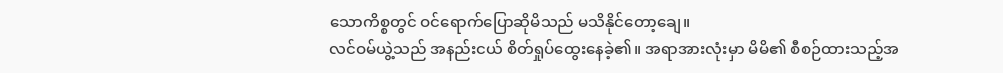သောကိစ္စတွင် ဝင်ရောက်ပြောဆိုမိသည် မသိနိုင်တော့ချေ။
လင်ဝမ်ယွဲ့သည် အနည်းငယ် စိတ်ရှုပ်ထွေးနေခဲ့၏။ အရာအားလုံးမှာ မိမိ၏ စီစဉ်ထားသည့်အ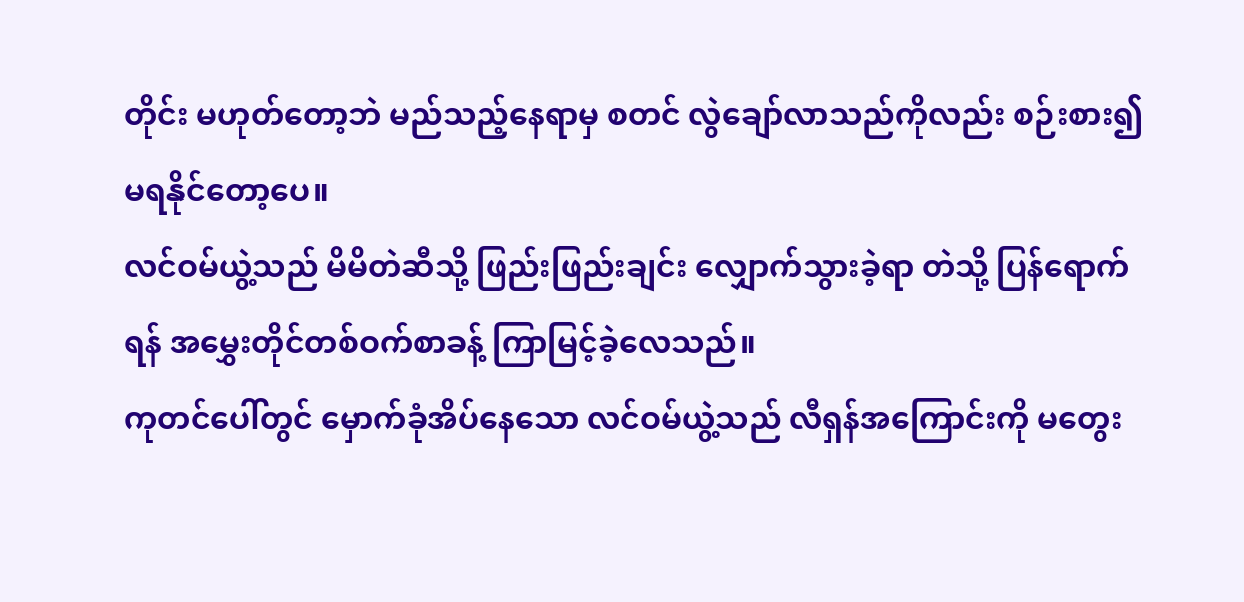တိုင်း မဟုတ်တော့ဘဲ မည်သည့်နေရာမှ စတင် လွဲချော်လာသည်ကိုလည်း စဉ်းစား၍ မရနိုင်တော့ပေ။
လင်ဝမ်ယွဲ့သည် မိမိတဲဆီသို့ ဖြည်းဖြည်းချင်း လျှောက်သွားခဲ့ရာ တဲသို့ ပြန်ရောက်ရန် အမွှေးတိုင်တစ်ဝက်စာခန့် ကြာမြင့်ခဲ့လေသည်။
ကုတင်ပေါ်တွင် မှောက်ခုံအိပ်နေသော လင်ဝမ်ယွဲ့သည် လီရှန်အကြောင်းကို မတွေး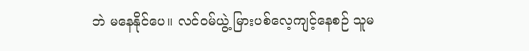ဘဲ မနေနိုင်ပေ။ လင်ဝမ်ယွဲ့ မြားပစ်လေ့ကျင့်နေစဉ် သူမ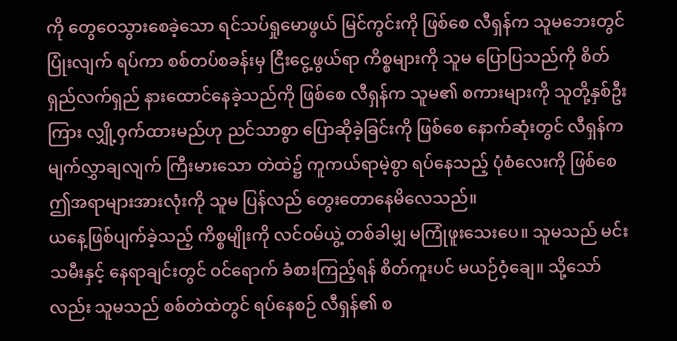ကို တွေဝေသွားစေခဲ့သော ရင်သပ်ရှုမောဖွယ် မြင်ကွင်းကို ဖြစ်စေ လီရှန်က သူမဘေးတွင် ပြုံးလျက် ရပ်ကာ စစ်တပ်စခန်းမှ ငြီးငွေ့ဖွယ်ရာ ကိစ္စများကို သူမ ပြောပြသည်ကို စိတ်ရှည်လက်ရှည် နားထောင်နေခဲ့သည်ကို ဖြစ်စေ လီရှန်က သူမ၏ စကားများကို သူတို့နှစ်ဦးကြား လျှို့ဝှက်ထားမည်ဟု ညင်သာစွာ ပြောဆိုခဲ့ခြင်းကို ဖြစ်စေ နောက်ဆုံးတွင် လီရှန်က မျက်လွှာချလျက် ကြီးမားသော တဲထဲ၌ ကူကယ်ရာမဲ့စွာ ရပ်နေသည့် ပုံစံလေးကို ဖြစ်စေ ဤအရာများအားလုံးကို သူမ ပြန်လည် တွေးတောနေမိလေသည်။
ယနေ့ဖြစ်ပျက်ခဲ့သည့် ကိစ္စမျိုးကို လင်ဝမ်ယွဲ့ တစ်ခါမျှ မကြုံဖူးသေးပေ။ သူမသည် မင်းသမီးနှင့် နေရာချင်းတွင် ဝင်ရောက် ခံစားကြည့်ရန် စိတ်ကူးပင် မယဉ်ဝံ့ချေ။ သို့သော်လည်း သူမသည် စစ်တဲထဲတွင် ရပ်နေစဉ် လီရှန်၏ စ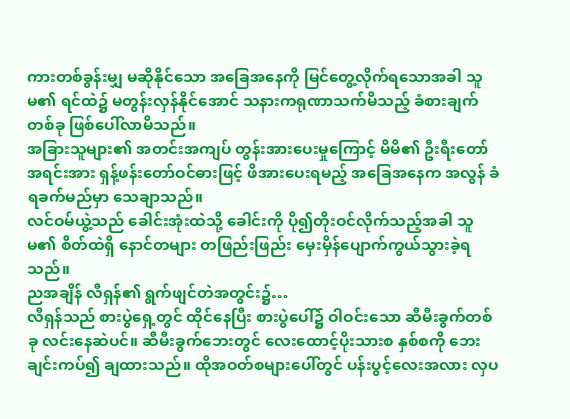ကားတစ်ခွန်းမျှ မဆိုနိုင်သော အခြေအနေကို မြင်တွေ့လိုက်ရသောအခါ သူမ၏ ရင်ထဲ၌ မတွန်းလှန်နိုင်အောင် သနားကရုဏာသက်မိသည့် ခံစားချက်တစ်ခု ဖြစ်ပေါ်လာမိသည်။
အခြားသူများ၏ အတင်းအကျပ် တွန်းအားပေးမှုကြောင့် မိမိ၏ ဦးရီးတော်အရင်းအား ရှန့်ဖန်းတော်ဝင်ဓားဖြင့် ဖိအားပေးရမည့် အခြေအနေက အလွန် ခံရခက်မည်မှာ သေချာသည်။
လင်ဝမ်ယွဲ့သည် ခေါင်းအုံးထဲသို့ ခေါင်းကို ပို၍တိုးဝင်လိုက်သည့်အခါ သူမ၏ စိတ်ထဲရှိ နောင်တများ တဖြည်းဖြည်း မှေးမှိန်ပျောက်ကွယ်သွားခဲ့ရသည်။
ညအချိန် လီရှန်၏ ရွက်ဖျင်တဲအတွင်း၌…
လီရှန်သည် စားပွဲရှေ့တွင် ထိုင်နေပြီး စားပွဲပေါ်၌ ဝါဝင်းသော ဆီမီးခွက်တစ်ခု လင်းနေဆဲပင်။ ဆီမီးခွက်ဘေးတွင် လေးထောင့်ပိုးသားစ နှစ်စကို ဘေးချင်းကပ်၍ ချထားသည်။ ထိုအဝတ်စများပေါ်တွင် ပန်းပွင့်လေးအလား လှပ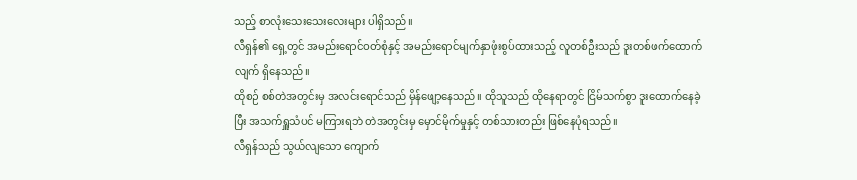သည့် စာလုံးသေးသေးလေးများ ပါရှိသည်။
လီရှန်၏ ရှေ့တွင် အမည်းရောင်ဝတ်စုံနှင့် အမည်းရောင်မျက်နှာဖုံးစွပ်ထားသည့် လူတစ်ဦးသည် ဒူးတစ်ဖက်ထောက်လျက် ရှိနေသည်။
ထိုစဉ် စစ်တဲအတွင်းမှ အလင်းရောင်သည် မှိန်ဖျော့နေသည်။ ထိုသူသည် ထိုနေရာတွင် ငြိမ်သက်စွာ ဒူးထောက်နေခဲ့ပြီး အသက်ရှူသံပင် မကြားရဘဲ တဲအတွင်းမှ မှောင်မိုက်မှုနှင့် တစ်သားတည်း ဖြစ်နေပုံရသည်။
လီရှန်သည် သွယ်လျသော ကျောက်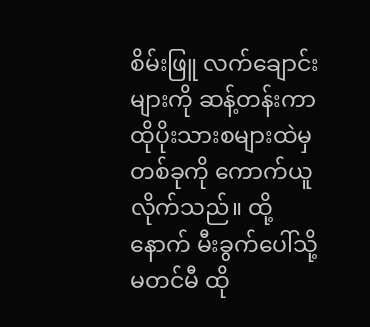စိမ်းဖြူ လက်ချောင်းများကို ဆန့်တန်းကာ ထိုပိုးသားစများထဲမှ တစ်ခုကို ကောက်ယူလိုက်သည်။ ထို့နောက် မီးခွက်ပေါ်သို့ မတင်မီ ထို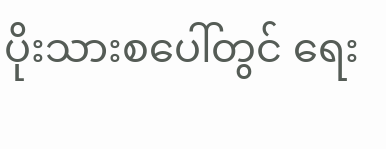ပိုးသားစပေါ်တွင် ရေး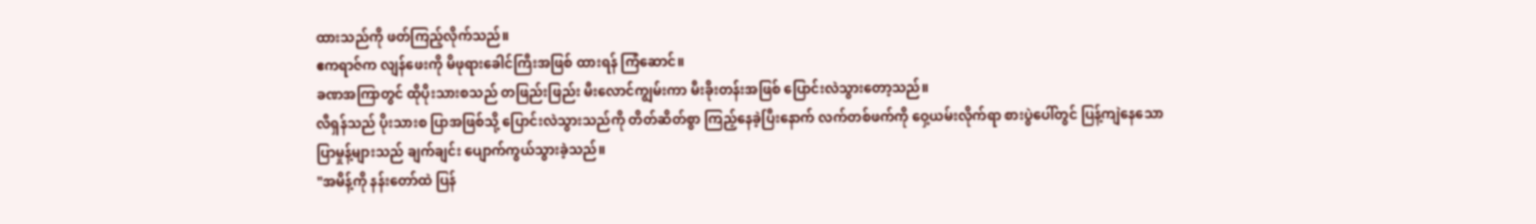ထားသည်ကို ဖတ်ကြည့်လိုက်သည်။
ဧကရာဇ်က လျန်ဖေးကို မိဖုရားခေါင်ကြီးအဖြစ် ထားရန် ကြံဆောင်။
ခဏအကြာတွင် ထိုပိုးသားစသည် တဖြည်းဖြည်း မီးလောင်ကျွမ်းကာ မီးခိုးတန်းအဖြစ် ပြောင်းလဲသွားတော့သည်။
လီရှန်သည် ပိုးသားစ ပြာအဖြစ်သို့ ပြောင်းလဲသွားသည်ကို တိတ်ဆိတ်စွာ ကြည့်နေခဲ့ပြီးနောက် လက်တစ်ဖက်ကို ဝှေ့ယမ်းလိုက်ရာ စားပွဲပေါ်တွင် ပြန့်ကျဲနေသော ပြာမှုန့်များသည် ချက်ချင်း ပျောက်ကွယ်သွားခဲ့သည်။
"အမိန့်ကို နန်းတော်ထဲ ပြန်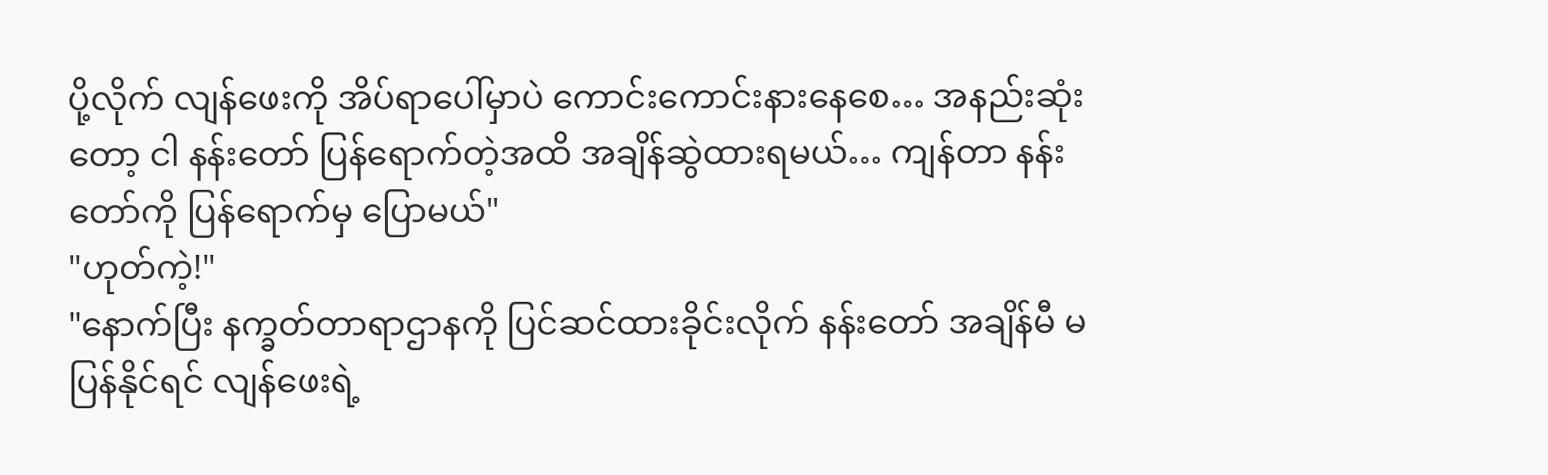ပို့လိုက် လျန်ဖေးကို အိပ်ရာပေါ်မှာပဲ ကောင်းကောင်းနားနေစေ… အနည်းဆုံးတော့ ငါ နန်းတော် ပြန်ရောက်တဲ့အထိ အချိန်ဆွဲထားရမယ်… ကျန်တာ နန်းတော်ကို ပြန်ရောက်မှ ပြောမယ်"
"ဟုတ်ကဲ့!"
"နောက်ပြီး နက္ခတ်တာရာဌာနကို ပြင်ဆင်ထားခိုင်းလိုက် နန်းတော် အချိန်မီ မပြန်နိုင်ရင် လျန်ဖေးရဲ့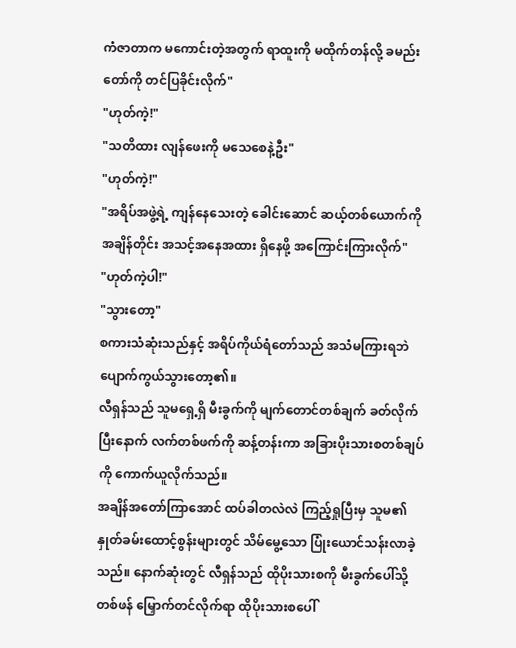ကံဇာတာက မကောင်းတဲ့အတွက် ရာထူးကို မထိုက်တန်လို့ ခမည်းတော်ကို တင်ပြခိုင်းလိုက်"
"ဟုတ်ကဲ့!"
"သတိထား လျန်ဖေးကို မသေစေနဲ့ဦး"
"ဟုတ်ကဲ့!"
"အရိပ်အဖွဲ့ရဲ့ ကျန်နေသေးတဲ့ ခေါင်းဆောင် ဆယ့်တစ်ယောက်ကို အချိန်တိုင်း အသင့်အနေအထား ရှိနေဖို့ အကြောင်းကြားလိုက်"
"ဟုတ်ကဲ့ပါ!"
"သွားတော့"
စကားသံဆုံးသည်နှင့် အရိပ်ကိုယ်ရံတော်သည် အသံမကြားရဘဲ ပျောက်ကွယ်သွားတော့၏။
လီရှန်သည် သူမရှေ့ရှိ မီးခွက်ကို မျက်တောင်တစ်ချက် ခတ်လိုက်ပြီးနောက် လက်တစ်ဖက်ကို ဆန့်တန်းကာ အခြားပိုးသားစတစ်ချပ်ကို ကောက်ယူလိုက်သည်။
အချိန်အတော်ကြာအောင် ထပ်ခါတလဲလဲ ကြည့်ရှုပြီးမှ သူမ၏ နှုတ်ခမ်းထောင့်စွန်းများတွင် သိမ်မွေ့သော ပြုံးယောင်သန်းလာခဲ့သည်။ နောက်ဆုံးတွင် လီရှန်သည် ထိုပိုးသားစကို မီးခွက်ပေါ်သို့ တစ်ဖန် မြှောက်တင်လိုက်ရာ ထိုပိုးသားစပေါ်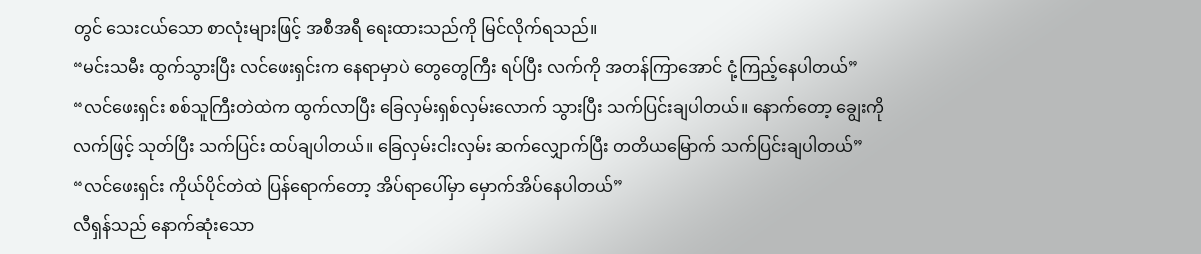တွင် သေးငယ်သော စာလုံးများဖြင့် အစီအရီ ရေးထားသည်ကို မြင်လိုက်ရသည်။
“မင်းသမီး ထွက်သွားပြီး လင်ဖေးရှင်းက နေရာမှာပဲ တွေတွေကြီး ရပ်ပြီး လက်ကို အတန်ကြာအောင် ငုံ့ကြည့်နေပါတယ်”
“လင်ဖေးရှင်း စစ်သူကြီးတဲထဲက ထွက်လာပြီး ခြေလှမ်းရှစ်လှမ်းလောက် သွားပြီး သက်ပြင်းချပါတယ်။ နောက်တော့ ချွေးကို လက်ဖြင့် သုတ်ပြီး သက်ပြင်း ထပ်ချပါတယ်။ ခြေလှမ်းငါးလှမ်း ဆက်လျှောက်ပြီး တတိယမြောက် သက်ပြင်းချပါတယ်”
“လင်ဖေးရှင်း ကိုယ်ပိုင်တဲထဲ ပြန်ရောက်တော့ အိပ်ရာပေါ်မှာ မှောက်အိပ်နေပါတယ်”
လီရှန်သည် နောက်ဆုံးသော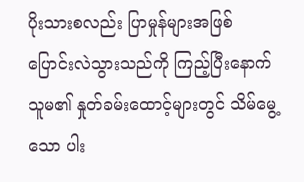ပိုးသားစလည်း ပြာမှုန်များအဖြစ် ပြောင်းလဲသွားသည်ကို ကြည့်ပြီးနောက် သူမ၏ နှုတ်ခမ်းထောင့်များတွင် သိမ်မွေ့သော ပါး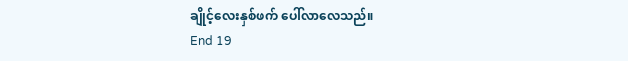ချိုင့်လေးနှစ်ဖက် ပေါ်လာလေသည်။
End 19